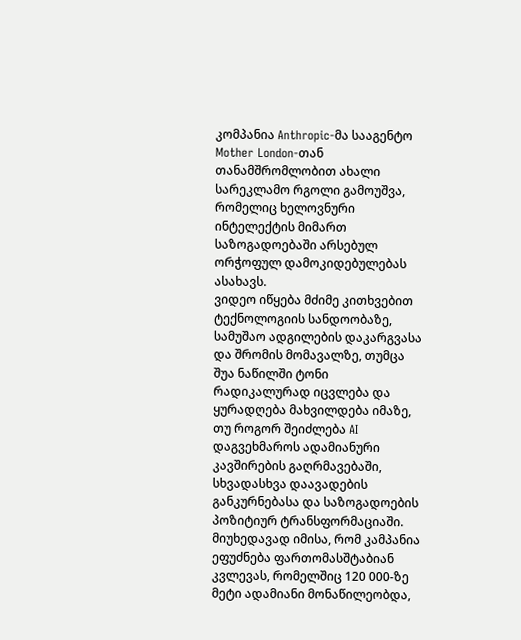კომპანია Anthropic-მა სააგენტო Mother London-თან თანამშრომლობით ახალი სარეკლამო რგოლი გამოუშვა, რომელიც ხელოვნური ინტელექტის მიმართ საზოგადოებაში არსებულ ორჭოფულ დამოკიდებულებას ასახავს.
ვიდეო იწყება მძიმე კითხვებით ტექნოლოგიის სანდოობაზე, სამუშაო ადგილების დაკარგვასა და შრომის მომავალზე, თუმცა შუა ნაწილში ტონი რადიკალურად იცვლება და ყურადღება მახვილდება იმაზე, თუ როგორ შეიძლება AI დაგვეხმაროს ადამიანური კავშირების გაღრმავებაში, სხვადასხვა დაავადების განკურნებასა და საზოგადოების პოზიტიურ ტრანსფორმაციაში. მიუხედავად იმისა, რომ კამპანია ეფუძნება ფართომასშტაბიან კვლევას, რომელშიც 120 000-ზე მეტი ადამიანი მონაწილეობდა,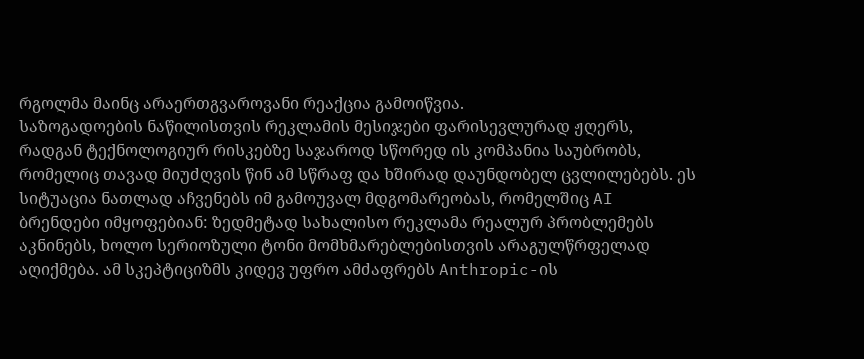რგოლმა მაინც არაერთგვაროვანი რეაქცია გამოიწვია.
საზოგადოების ნაწილისთვის რეკლამის მესიჯები ფარისევლურად ჟღერს, რადგან ტექნოლოგიურ რისკებზე საჯაროდ სწორედ ის კომპანია საუბრობს, რომელიც თავად მიუძღვის წინ ამ სწრაფ და ხშირად დაუნდობელ ცვლილებებს. ეს სიტუაცია ნათლად აჩვენებს იმ გამოუვალ მდგომარეობას, რომელშიც AI ბრენდები იმყოფებიან: ზედმეტად სახალისო რეკლამა რეალურ პრობლემებს აკნინებს, ხოლო სერიოზული ტონი მომხმარებლებისთვის არაგულწრფელად აღიქმება. ამ სკეპტიციზმს კიდევ უფრო ამძაფრებს Anthropic-ის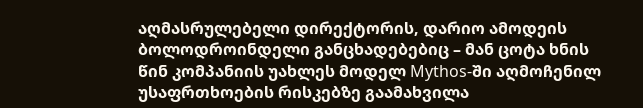აღმასრულებელი დირექტორის, დარიო ამოდეის ბოლოდროინდელი განცხადებებიც – მან ცოტა ხნის წინ კომპანიის უახლეს მოდელ Mythos-ში აღმოჩენილ უსაფრთხოების რისკებზე გაამახვილა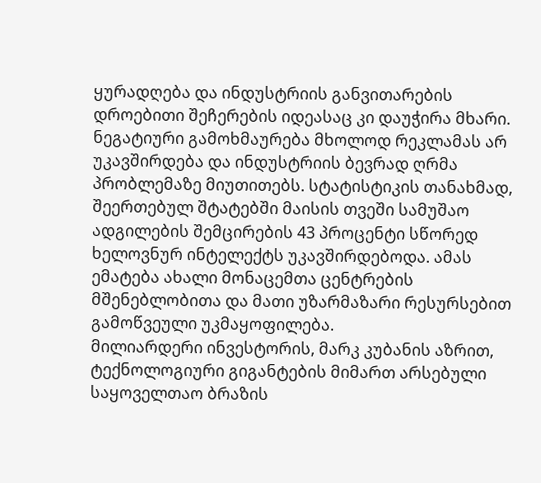ყურადღება და ინდუსტრიის განვითარების დროებითი შეჩერების იდეასაც კი დაუჭირა მხარი.
ნეგატიური გამოხმაურება მხოლოდ რეკლამას არ უკავშირდება და ინდუსტრიის ბევრად ღრმა პრობლემაზე მიუთითებს. სტატისტიკის თანახმად, შეერთებულ შტატებში მაისის თვეში სამუშაო ადგილების შემცირების 43 პროცენტი სწორედ ხელოვნურ ინტელექტს უკავშირდებოდა. ამას ემატება ახალი მონაცემთა ცენტრების მშენებლობითა და მათი უზარმაზარი რესურსებით გამოწვეული უკმაყოფილება.
მილიარდერი ინვესტორის, მარკ კუბანის აზრით, ტექნოლოგიური გიგანტების მიმართ არსებული საყოველთაო ბრაზის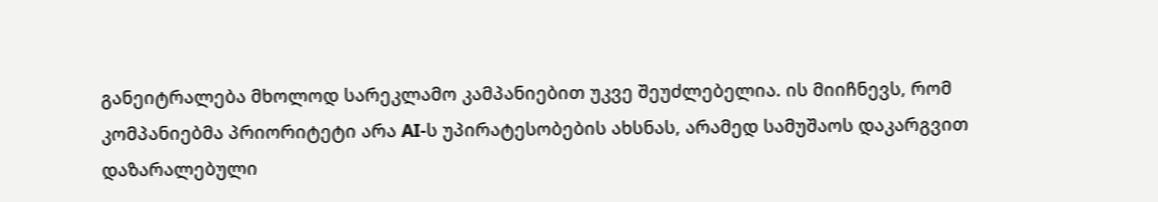განეიტრალება მხოლოდ სარეკლამო კამპანიებით უკვე შეუძლებელია. ის მიიჩნევს, რომ კომპანიებმა პრიორიტეტი არა AI-ს უპირატესობების ახსნას, არამედ სამუშაოს დაკარგვით დაზარალებული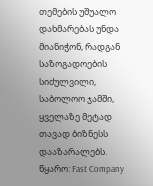თემების უშუალო დახმარებას უნდა მიანიჭონ, რადგან საზოგადოების სიძულვილი, საბოლოო ჯამში, ყველაზე მეტად თავად ბიზნესს დააზარალებს.
წყარო: Fast Company